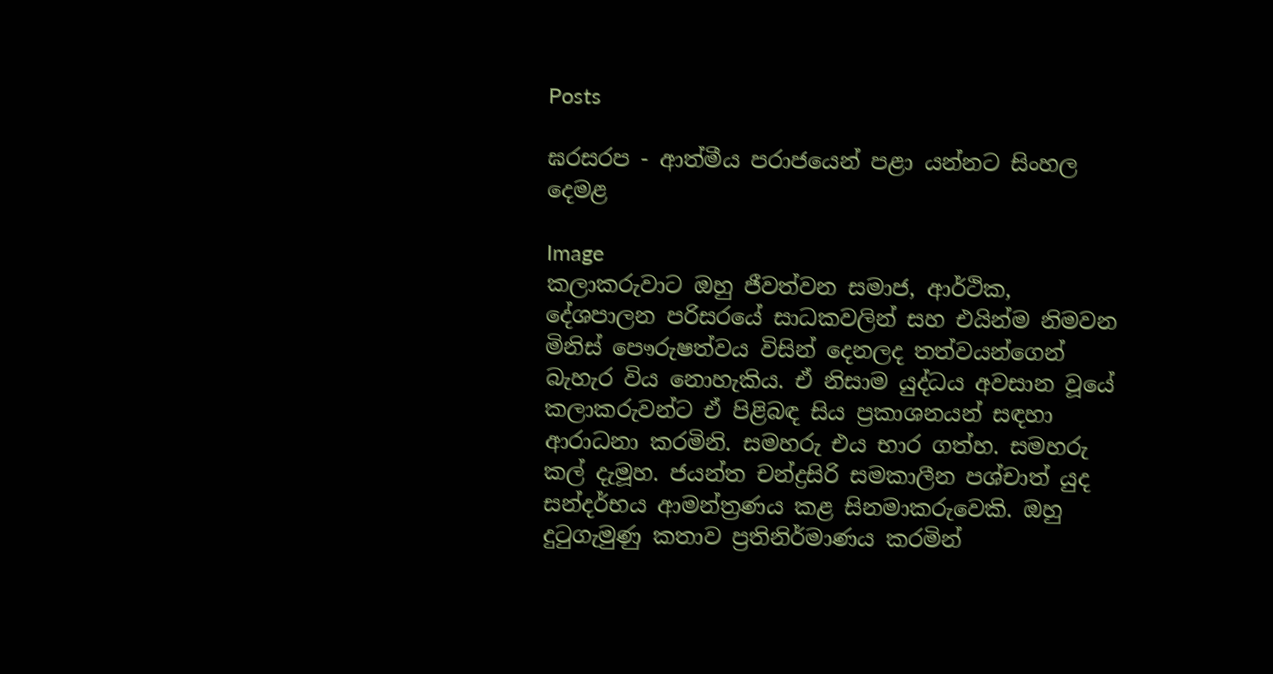Posts

ඝරසරප - ආත්මීය පරාජයෙන් පළා යන්නට සිංහල දෙමළ

Image
කලාකරුවාට ඔහු ජීවත්වන සමාජ, ආර්ථික, දේශපාලන පරිසරයේ සාධකවලින් සහ එයින්ම නිමවන මිනිස් පෞරුෂත්වය විසින් දෙනලද තත්වයන්ගෙන් බැහැර විය නොහැකිය. ඒ නිසාම යුද්ධය අවසාන වූයේ කලාකරුවන්ට ඒ පිළිබඳ සිය ප්‍රකාශනයන් සඳහා ආරාධනා කරමිනි. සමහරු එය භාර ගත්හ. සමහරු කල් දැමූහ. ජයන්ත චන්ද්‍රසිරි සමකාලීන පශ්චාත් යුද සන්දර්භය ආමන්ත්‍රණය කළ සිනමාකරුවෙකි. ඔහු දුටුගැමුණු කතාව ප්‍රතිනිර්මාණය කරමින්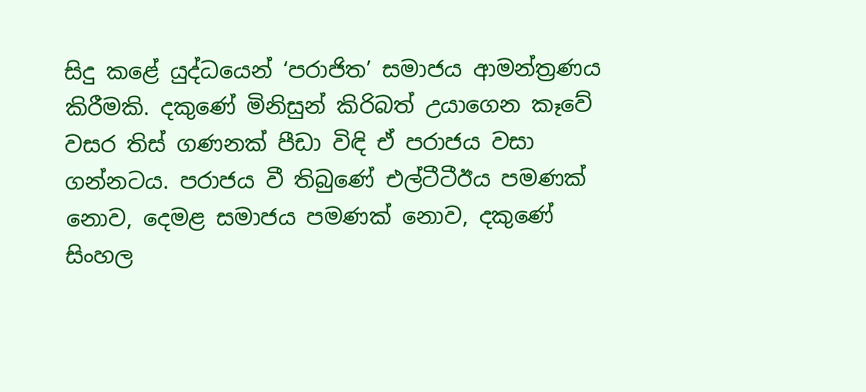සිදු කළේ යුද්ධයෙන් ‘පරාජිත’ සමාජය ආමන්ත්‍රණය කිරීමකි. දකුණේ මිනිසුන් කිරිබත් උයාගෙන කෑවේ වසර තිස් ගණනක් පීඩා විඳි ඒ පරාජය වසා ගන්නටය. පරාජය වී තිබුණේ එල්ටීටීඊය පමණක් නොව, දෙමළ සමාජය පමණක් නොව, දකුණේ සිංහල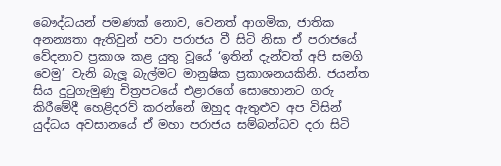බෞද්ධයන් පමණක් නොව, වෙනත් ආගමික, ජාතික අනන්‍යතා ඇතිවුන් පවා පරාජය වී සිටි නිසා ඒ පරාජයේ වේදනාව ප්‍රකාශ කළ යුතු වූයේ ‘ඉතින් දැන්වත් අපි සමගි වෙමු’ වැනි බැලූ බැල්මට මානුෂික ප්‍රකාශනයකිනි. ජයන්ත සිය දුටුගැමුණු චිත්‍රපටයේ එළාරගේ සොහොනට ගරු කිරීමේදී හෙළිදරව් කරන්නේ ඔහුද ඇතුළුව අප විසින් යුද්ධය අවසානයේ ඒ මහා පරාජය සම්බන්ධව දරා සිටි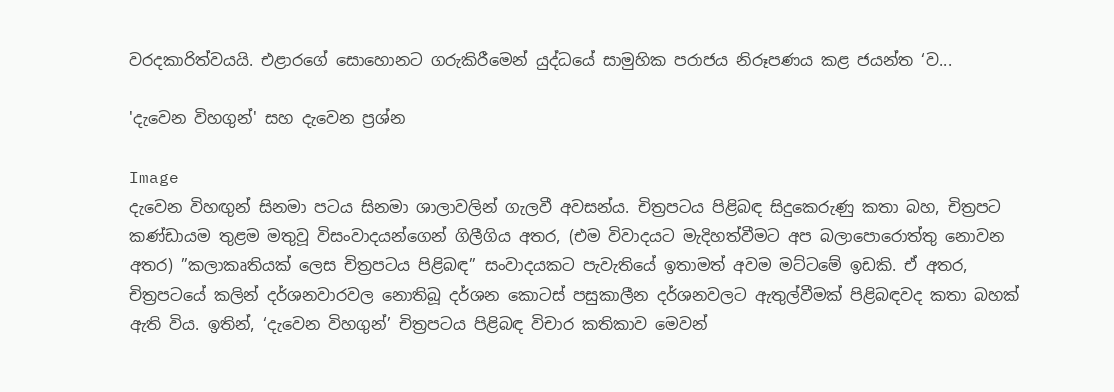වරදකාරිත්වයයි. එළාරගේ සොහොනට ගරුකිරීමෙන් යුද්ධයේ සාමුහික පරාජය නිරූපණය කළ ජයන්ත ‘ව...

'දැවෙන විහගුන්' සහ දැවෙන ප්‍රශ්න

Image
දැවෙන විහඟුන් සිනමා පටය සිනමා ශාලාවලින් ගැලවී අවසන්ය. චිත්‍රපටය පිළිබඳ සිදුකෙරුණු කතා බහ, චිත්‍රපට කණ්ඩායම තුළම මතුවූ විසංවාදයන්ගෙන් ගිලීගිය අතර, (එම විවාදයට මැදිහත්වීමට අප බලාපොරොත්තු නොවන අතර) ”කලාකෘතියක් ලෙස චිත්‍රපටය පිළිබඳ” සංවාදයකට පැවැතියේ ඉතාමත් අවම මට්ටමේ ඉඩකි. ඒ අතර, චිත්‍රපටයේ කලින් දර්ශනවාරවල නොතිබූ දර්ශන කොටස් පසුකාලීන දර්ශනවලට ඇතුල්වීමක් පිළිබඳවද කතා බහක් ඇති විය. ඉතින්, ‘දැවෙන විහගුන්’ චිත්‍රපටය පිළිබඳ විචාර කතිකාව මෙවන්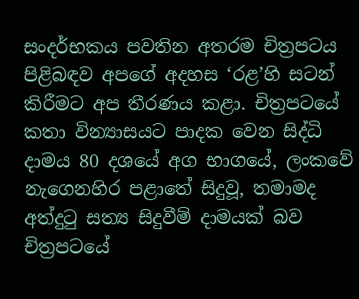සංදර්භකය පවතින අතරම චිත්‍රපටය පිළිබඳව අපගේ අදහස ‘රළ’හි සටන් කිරීමට අප තීරණය කළා. චිත්‍රපටයේ කතා වින්‍යාසයට පාදක වෙන සිද්ධි දාමය 80 දශයේ අග භාගයේ, ලංකවේ නැගෙනහිර පළාතේ සිදුවූ, තමාමද අත්දුටු සත්‍ය සිදුවීම් දාමයක් බව චිත්‍රපටයේ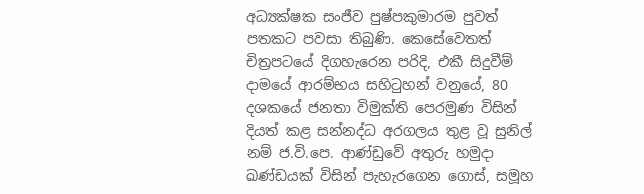අධ්‍යක්ෂක සංජීව පුෂ්පකුමාරම පුවත් පතකට පවසා තිබුණි. කෙසේවෙතත්  චිත්‍රපටයේ දිගහැරෙන පරිදි, එකී සිදුවීම් දාමයේ ආරම්භය සහිටුහන් වනුයේ, 80 දශකයේ ජනතා විමුක්ති පෙරමුණ විසින් දියත් කළ සන්නද්ධ අරගලය තුළ වූ සුනිල් නම් ජ.වි.පෙ. ආණ්ඩුවේ අතුරු හමුදා ඛණ්ඩයක් විසින් පැහැරගෙන ගොස්, සමූහ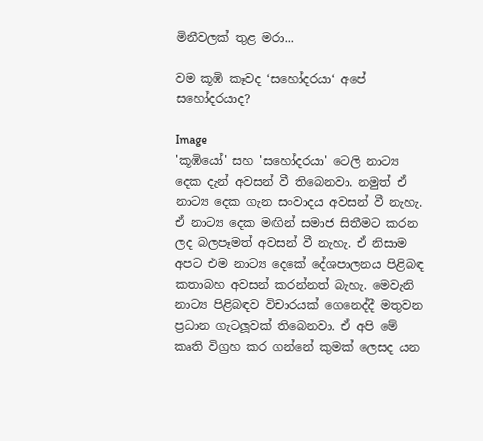මිනීවලක් තුළ මරා...

වම කූඹි කෑවද ‘සහෝදරයා‘ අපේ සහෝදරයාද?

Image
'කූඹියෝ' සහ 'සහෝදරයා' ටෙලි නාට්‍ය දෙක දැන් අවසන් වී තිබෙනවා. නමුත් ඒ නාට්‍ය දෙක ගැන සංවාදය අවසන් වී නැහැ. ඒ නාට්‍ය දෙක මඟින් සමාජ සිතීමට කරන ලද බලපෑමත් අවසන් වී නැහැ. ඒ නිසාම අපට එම නාට්‍ය දෙකේ දේශපාලනය පිළිබඳ කතාබහ අවසන් කරන්නත් බැහැ. මෙවැනි නාට්‍ය පිළිබඳව විචාරයක් ගෙනෙද්දී මතුවන ප්‍රධාන ගැටලූවක් තිබෙනවා. ඒ අපි මේ කෘති විග්‍රහ කර ගන්නේ කුමක් ලෙසද යන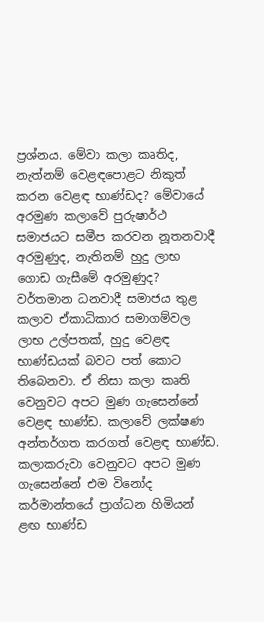ප්‍රශ්නය. මේවා කලා කෘතිද, නැත්නම් වෙළඳපොළට නිකුත් කරන වෙළඳ භාණ්ඩද? මේවායේ අරමුණ කලාවේ පුරුෂාර්ථ සමාජයට සමීප කරවන නූතනවාදී අරමුණුද, නැතිනම් හුදු ලාභ ගොඩ ගැසීමේ අරමුණුද? වර්තමාන ධනවාදී සමාජය තුළ කලාව ඒකාධිකාර සමාගම්වල ලාභ උල්පතක්, හුදු වෙළඳ භාණ්ඩයක් බවට පත් කොට තිබෙනවා. ඒ නිසා කලා කෘති වෙනුවට අපට මුණ ගැසෙන්නේ වෙළඳ භාණ්ඩ. කලාවේ ලක්ෂණ අන්තර්ගත කරගත් වෙළඳ භාණ්ඩ. කලාකරුවා වෙනුවට අපට මුණ ගැසෙන්නේ එම විනෝද කර්මාන්තයේ ප්‍රාග්ධන හිමියන් ළඟ භාණ්ඩ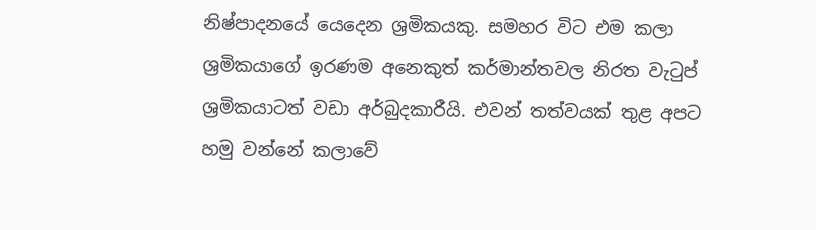නිෂ්පාදනයේ යෙදෙන ශ්‍රමිකයකු. සමහර විට එම කලා ශ්‍රමිකයාගේ ඉරණම අනෙකුත් කර්මාන්තවල නිරත වැටුප් ශ්‍රමිකයාටත් වඩා අර්බුදකාරීයි. එවන් තත්වයක් තුළ අපට හමු වන්නේ කලාවේ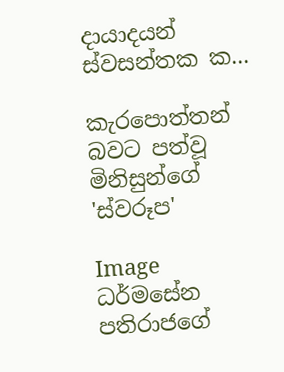දායාදයන් ස්වසන්තක ක...

කැරපොත්තන් බවට පත්වූ මිනිසුන්ගේ 'ස්වරූප'

Image
ධර්මසේන පතිරාජගේ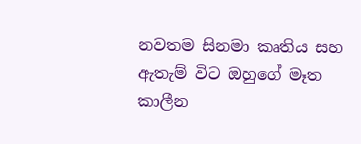නවතම සිනමා කෘතිය සහ ඇතැම් විට ඔහුගේ මෑත කාලීන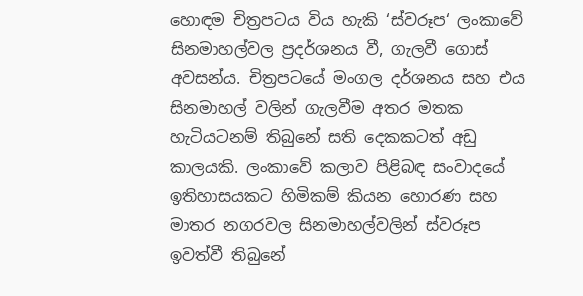හොඳම චිත්‍රපටය විය හැකි ‘ස්වරූප‘ ලංකාවේ සිනමාහල්වල ප්‍රදර්ශනය වී, ගැලවී ගොස් අවසන්ය. චිත්‍රපටයේ මංගල දර්ශනය සහ එය සිනමාහල් වලින් ගැලවීම අතර මතක හැටියටනම් තිබුනේ සති දෙකකටත් අඩු කාලයකි. ලංකාවේ කලාව පිළිබඳ සංවාදයේ ඉතිහාසයකට හිමිකම් කියන හොරණ සහ මාතර නගරවල සිනමාහල්වලින් ස්වරූප ඉවත්වී තිබුනේ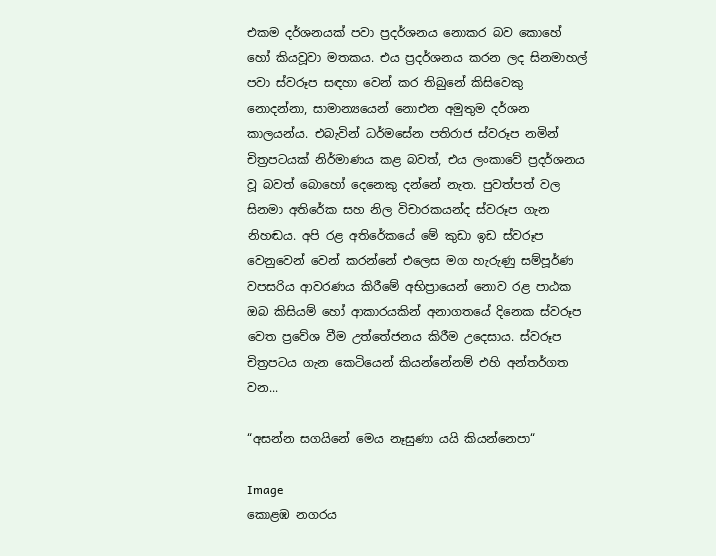එකම දර්ශනයක් පවා ප්‍රදර්ශනය නොකර බව කොහේ හෝ කියවූවා මතකය. එය ප්‍රදර්ශනය කරන ලද සිනමාහල් පවා ස්වරූප සඳහා වෙන් කර තිබුනේ කිසිවෙකු නොදන්නා, සාමාන්‍යයෙන් නොඑන අමුතුම දර්ශන කාලයන්ය. එබැවින් ධර්මසේන පතිරාජ ස්වරූප නමින් චිත්‍රපටයක් නිර්මාණය කළ බවත්, එය ලංකාවේ ප්‍රදර්ශනය වූ බවත් බොහෝ දෙනෙකු දන්නේ නැත. පුවත්පත් වල සිනමා අතිරේක සහ නිල විචාරකයන්ද ස්වරූප ගැන නිහඬය. අපි රළ අතිරේකයේ මේ කුඩා ඉඩ ස්වරූප වෙනුවෙන් වෙන් කරන්නේ එලෙස මග හැරුණු සම්පූර්ණ වපසරිය ආවරණය කිරීමේ අභිප්‍රායෙන් නොව රළ පාඨක ඔබ කිසියම් හෝ ආකාරයකින් අනාගතයේ දිනෙක ස්වරූප වෙත ප්‍රවේශ වීම උත්තේජනය කිරීම උදෙසාය. ස්වරූප චිත්‍රපටය ගැන කෙටියෙන් කියන්නේනම් එහි අන්තර්ගත වන...

“අසන්න සගයිනේ මෙය නෑසුණා යයි කියන්නෙපා“

Image
කොළඹ නගරය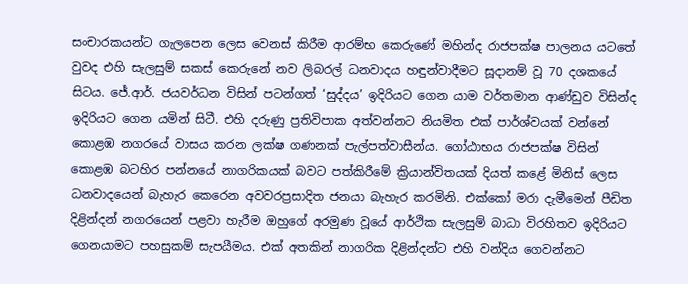සංචාරකයන්ට ගැලපෙන ලෙස වෙනස් කිරීම ආරම්භ කෙරුණේ මහින්ද රාජපක්ෂ පාලනය යටතේ වුවද එහි සැලසුම් සකස් කෙරුනේ නව ලිබරල් ධනවාදය හඳුන්වාදීමට සූදානම් වූ 70 දශකයේ සිටය. ජේ.ආර්. ජයවර්ධන විසින් පටන්ගත් ‘සුද්දය’ ඉදිරියට ගෙන යාම වර්තමාන ආණ්ඩුව විසින්ද ඉදිරියට ගෙන යමින් සිටී. එහි දරුණු ප්‍රතිවිපාක අත්වන්නට නියමිත එක් පාර්ශ්වයක් වන්නේ කොළඹ නගරයේ වාසය කරන ලක්ෂ ගණනක් පැල්පත්වාසීන්ය. ගෝඨාභය රාජපක්ෂ විසින් කොළඹ බටහිර පන්නයේ නාගරිකයක් බවට පත්කිරීමේ ක්‍රියාන්විතයක් දියත් කළේ මිනිස් ලෙස ධනවාදයෙන් බැහැර කෙරෙන අවවරප්‍රසාදිත ජනයා බැහැර කරමිනි. එක්කෝ මරා දැමීමෙන් පීඩිත දිළින්දන් නගරයෙන් පළවා හැරීම ඔහුගේ අරමුණ වූයේ ආර්ථික සැලසුම් බාධා විරහිතව ඉදිරියට ගෙනයාමට පහසුකම් සැපයීමය. එක් අතකින් නාගරික දිළින්දන්ට එහි වන්දිය ගෙවන්නට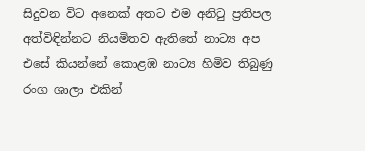සිදුවන විට අනෙක් අතට එම අනිටු ප්‍රතිපල අත්විඳින්නට නියමිතව ඇතිතේ නාට්‍ය අප එසේ කියන්නේ කොළඹ නාට්‍ය හිමිව තිබුණු රංග ශාලා එකින්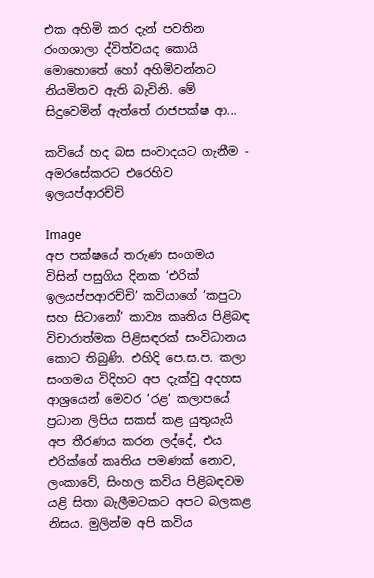එක අහිමි කර දැන් පවතින රංගශාලා ද්විත්වයද කොයි මොහොතේ හෝ අහිමිවන්නට නියමිතව ඇති බැවිනි. මේ සිදුවෙමින් ඇත්තේ රාජපක්ෂ ආ...

කවියේ හද බස සංවාදයට ගැනීම - අමරසේකරට එරෙහිව ඉලයප්ආරච්චි

Image
අප පක්ෂයේ තරුණ සංගමය විසින් පසුගිය දිනක ‘එරික් ඉලයප්පආරච්චි’ කවියාගේ ‘කපුටා සහ සිටානෝ’ කාව්‍ය කෘතිය පිළිබඳ විචාරාත්මක පිළිසඳරක් සංවිධානය කොට තිබුණි. එහිදි පෙ.ස.ප. කලා සංගමය විදිහට අප දැක්වු අදහස ආශ්‍රයෙන් මෙවර ‘රළ‘ කලාපයේ ප්‍රධාන ලිපිය සකස් කළ යුතුයැයි අප තීරණය කරන ලද්දේ, එය එරික්ගේ කෘතිය පමණක් නොව, ලංකාවේ, සිංහල කවිය පිළිබඳවම යළි සිතා බැලීමටකට අපට බලකළ නිසය. මුලින්ම අපි කවිය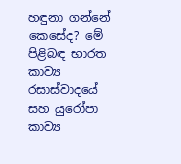හඳුනා ගන්නේ කෙසේද? මේ පිළිබඳ භාරත කාව්‍ය රසාස්වාදයේ සහ යුරෝපා කාව්‍ය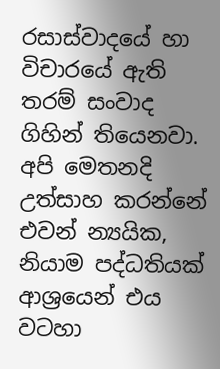රසාස්වාදයේ හා විචාරයේ ඇති තරම් සංවාද ගිහින් තියෙනවා. අපි මෙතනදි උත්සාහ කරන්නේ එවන් න්‍යයික, නියාම පද්ධතියක් ආශ්‍රයෙන් එය වටහා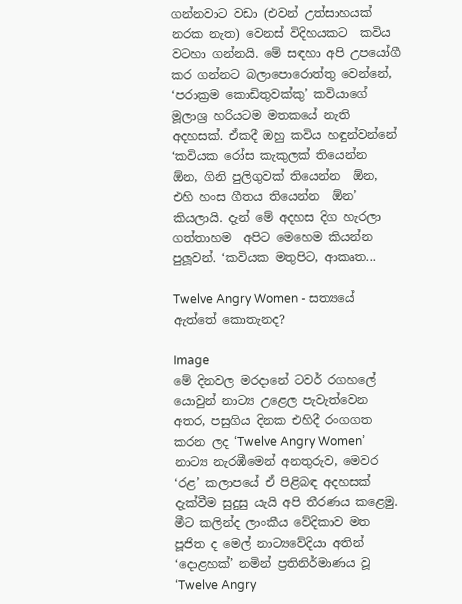ගන්නවාට වඩා (එවන් උත්සාහයක් නරක නැත) වෙනස් විදිහයකට  කවිය වටහා ගන්නයි. මේ සඳහා අපි උපයෝගී කර ගන්නට බලාපොරොත්තු වෙන්නේ, ‘පරාක්‍රම කොඩිතුවක්කු’ කවියාගේ මූලාශ්‍ර හරියටම මතකයේ නැති අදහසක්. ඒකදී ඔහු කවිය හඳුන්වන්නේ  ‘කවියක රෝස කැකුලක් තියෙන්න  ඕන, ගිනි පුලිගුවක් තියෙන්න  ඕන, එහි හංස ගීතය තියෙන්න  ඕන’ කියලායි. දැන් මේ අදහස දිග හැරලා ගත්තාහම  අපිට මෙහෙම කියන්න පුලූවන්. ‘කවියක මතුපිට, ආකෘත...

Twelve Angry Women - සත්‍යයේ ඇත්තේ කොතැනද?

Image
මේ දිනවල මරදානේ ටවර් රගහලේ යොවුන් නාට්‍ය උළෙල පැවැත්වෙන අතර, පසුගිය දිනක එහිදී රංගගත කරන ලද ‘Twelve Angry Women’ නාට්‍ය නැරඹීමෙන් අනතුරුව, මෙවර ‘රළ’ කලාපයේ ඒ පිළිබඳ අදහසක් දැක්වීම සුදුසු යැයි අපි තීරණය කළෙමු. මීට කලින්ද ලාංකීය වේදිකාව මත පූජිත ද මෙල් නාට්‍යවේදියා අතින් ‘දොළහක්’ නමින් ප්‍රතිනිර්මාණය වූ ‘Twelve Angry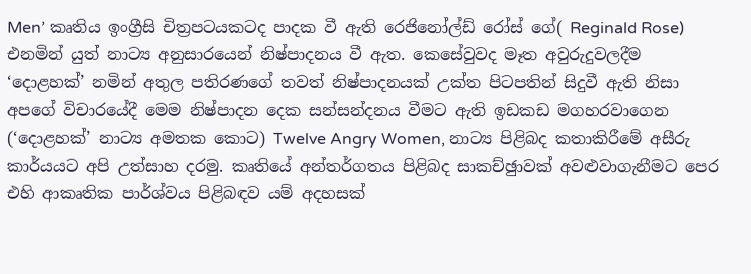Men’ කෘතිය ඉංග්‍රීසි චිත්‍රපටයකටද පාදක වී ඇති රෙජිනෝල්ඩ් රෝස් ගේ( Reginald Rose) එනමින් යුත් නාට්‍ය අනුසාරයෙන් නිෂ්පාදනය වී ඇත. කෙසේවුවද මෑත අවුරුදුවලදීම ‘දොළහක්’ නමින් අතුල පතිරණගේ තවත් නිෂ්පාදනයක් උක්ත පිටපතින් සිදුවී ඇති නිසා අපගේ විචාරයේදී මෙම නිෂ්පාදන දෙක සන්සන්දනය වීමට ඇති ඉඩකඩ මගහරවාගෙන (‘දොළහක්’ නාට්‍ය අමතක කොට) Twelve Angry Women, නාට්‍ය පිළිබද කතාකිරීමේ අසීරු කාර්යයට අපි උත්සාහ දරමු. කෘතියේ අන්තර්ගතය පිළිබද සාකච්ඡුාවක් අවළුවාගැනීමට පෙර එහි ආකෘතික පාර්ශ්වය පිළිබඳව යම් අදහසක්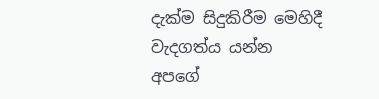දැක්ම සිදුකිරීම මෙහිදී වැදගත්ය යන්න අපගේ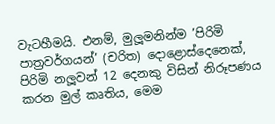වැටහීමයි. එනම්, මුලූමනින්ම ’පිරිමි පාත්‍රවර්ගයන්’ (චරිත) දොළොස්දෙනෙක්, පිරිමි නලූවන් 12 දෙනකු විසින් නිරූපණය කරන මුල් කෘතිය, මෙම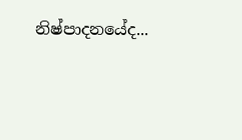නිෂ්පාදනයේද...